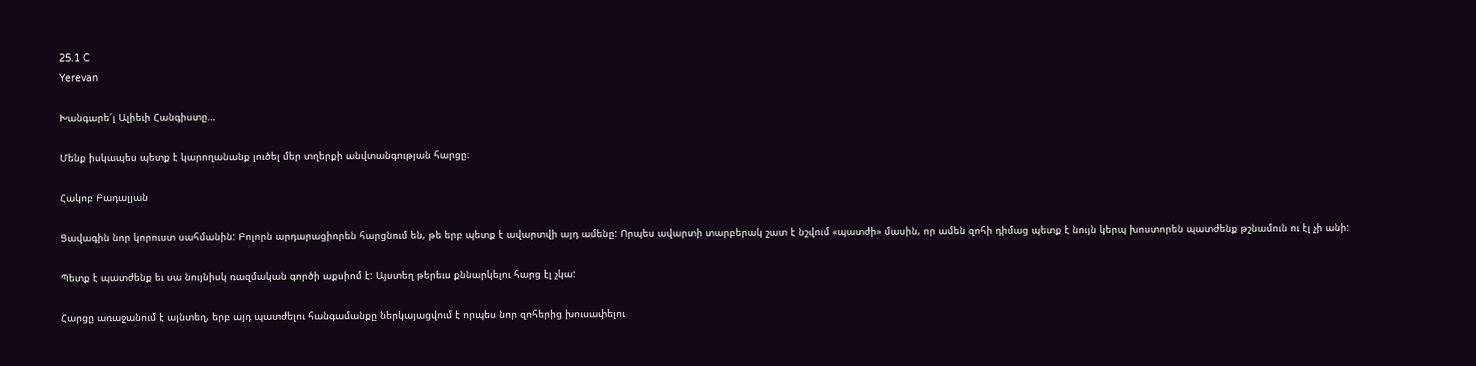25.1 C
Yerevan

Խանգարե՜լ Ալիեւի Հանգիստը…

Մենք իսկապես պետք է կարողանանք լուծել մեր տղերքի անվտանգության հարցը։

Հակոբ Բադալյան

Ցավագին նոր կորուստ սահմանին: Բոլորն արդարացիորեն հարցնում են, թե երբ պետք է ավարտվի այդ ամենը: Որպես ավարտի տարբերակ շատ է նշվում «պատժի» մասին, որ ամեն զոհի դիմաց պետք է նույն կերպ խոստորեն պատժենք թշնամուն ու էլ չի անի:

Պետք է պատժենք եւ սա նույնիսկ ռազմական գործի աքսիոմ է: Այստեղ թերեւս քննարկելու հարց էլ չկա:

Հարցը առաջանում է այնտեղ, երբ այդ պատժելու հանգամանքը ներկայացվում է որպես նոր զոհերից խուսափելու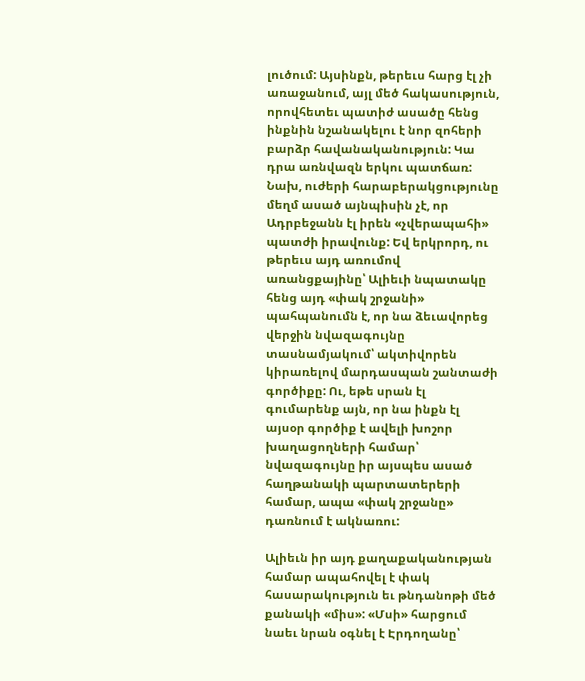լուծում: Այսինքն, թերեւս հարց էլ չի առաջանում, այլ մեծ հակասություն, որովհետեւ պատիժ ասածը հենց ինքնին նշանակելու է նոր զոհերի բարձր հավանականություն: Կա դրա առնվազն երկու պատճառ: Նախ, ուժերի հարաբերակցությունը մեղմ ասած այնպիսին չէ, որ Ադրբեջանն էլ իրեն «չվերապահի» պատժի իրավունք: Եվ երկրորդ, ու թերեւս այդ առումով առանցքայինը՝ Ալիեւի նպատակը հենց այդ «փակ շրջանի» պահպանումն է, որ նա ձեւավորեց վերջին նվազագույնը տասնամյակում՝ ակտիվորեն կիրառելով մարդասպան շանտաժի գործիքը: Ու, եթե սրան էլ գումարենք այն, որ նա ինքն էլ այսօր գործիք է ավելի խոշոր խաղացողների համար՝ նվազագույնը իր այսպես ասած հաղթանակի պարտատերերի համար, ապա «փակ շրջանը» դառնում է ակնառու:

Ալիեւն իր այդ քաղաքականության համար ապահովել է փակ հասարակություն եւ թնդանոթի մեծ քանակի «միս»: «Մսի» հարցում նաեւ նրան օգնել է Էրդողանը՝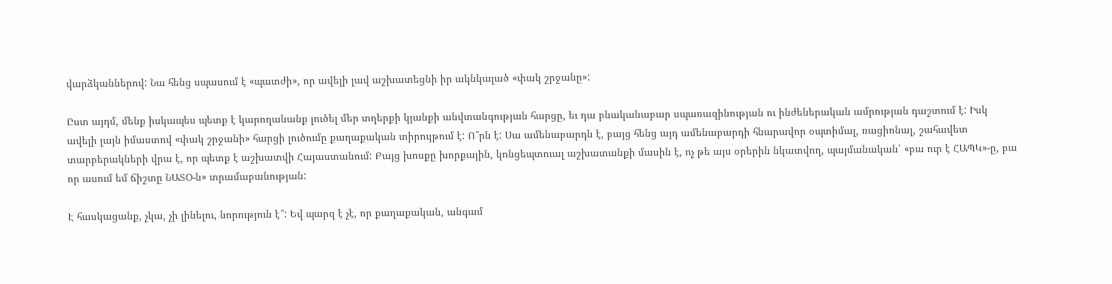վարձկաններով: Նա հենց սպասում է «պատժի», որ ավելի լավ աշխատեցնի իր ակնկալած «փակ շրջանը»:

Ըստ այդմ, մենք իսկապես պետք է կարողանանք լուծել մեր տղերքի կյանքի անվտանգության հարցը, եւ դա բնականաբար սպառազինության ու ինժեներական ամրության դաշտում է: Իսկ ավելի լայն իմաստով «փակ շրջանի» հարցի լուծումը քաղաքական տիրույթում է: Ո՞րն է: Սա ամենաբարդն է, բայց հենց այդ ամենաբարդի հնարավոր օպտիմալ, ռացիոնալ, շահավետ տարբերակների վրա է, որ պետք է աշխատվի Հայաստանում: Բայց խոսքը խորքային, կոնցեպտուալ աշխատանքի մասին է, ոչ թե այս օրերին նկատվող, պայմանական՝ «բա ուր է ՀԱՊԿ»-ը, բա որ ասում եմ ճիշտը ՆԱՏՕ‑ն» տրամաբանության:

Է հասկացանք, չկա, չի լինելու, նորություն է՞: Եվ պարզ է չէ, որ քաղաքական, անգամ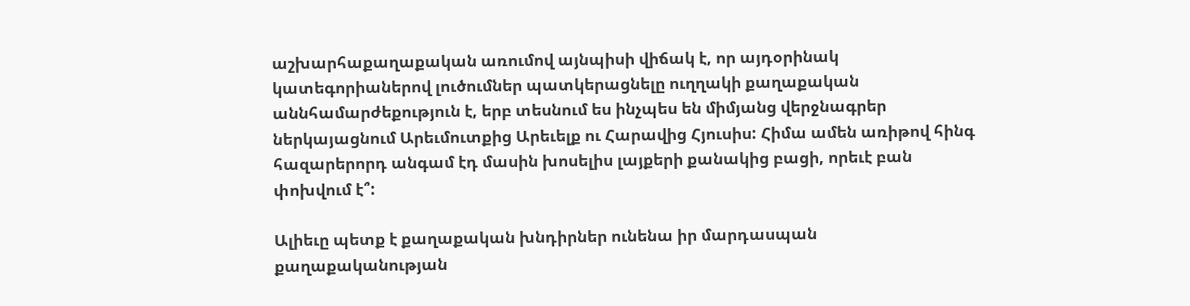աշխարհաքաղաքական առումով այնպիսի վիճակ է, որ այդօրինակ կատեգորիաներով լուծումներ պատկերացնելը ուղղակի քաղաքական աննհամարժեքություն է, երբ տեսնում ես ինչպես են միմյանց վերջնագրեր ներկայացնում Արեւմուտքից Արեւելք ու Հարավից Հյուսիս: Հիմա ամեն առիթով հինգ հազարերորդ անգամ էդ մասին խոսելիս լայքերի քանակից բացի, որեւէ բան փոխվում է՞:

Ալիեւը պետք է քաղաքական խնդիրներ ունենա իր մարդասպան քաղաքականության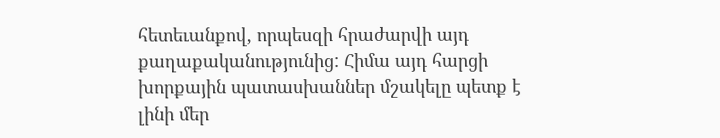հետեւանքով, որպեսզի հրաժարվի այդ քաղաքականությունից: Հիմա այդ հարցի խորքային պատասխաններ մշակելը պետք է լինի մեր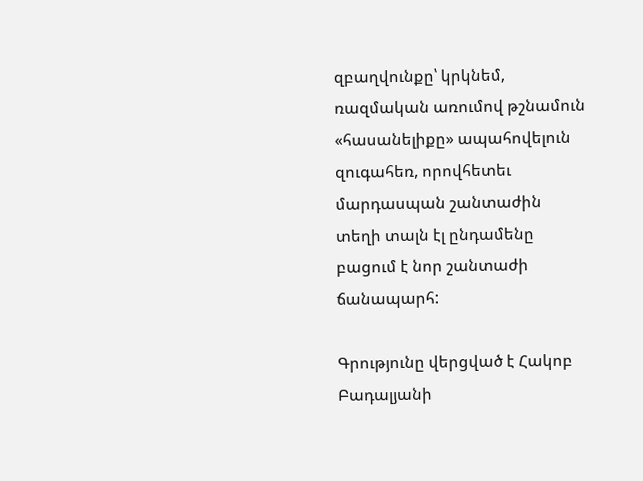զբաղվունքը՝ կրկնեմ, ռազմական առումով թշնամուն «հասանելիքը» ապահովելուն զուգահեռ, որովհետեւ մարդասպան շանտաժին տեղի տալն էլ ընդամենը բացում է նոր շանտաժի ճանապարհ:

Գրությունը վերցված է Հակոբ Բադալյանի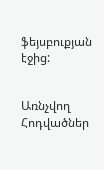ֆեյսբուքյան էջից:


Առնչվող Հոդվածներ